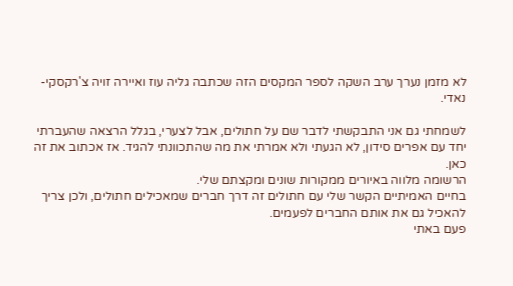לא מזמן נערך ערב השקה לספר המקסים הזה שכתבה גליה עוז ואיירה זויה צ'רקסקי-נאדי.

לשמחתי גם אני התבקשתי לדבר שם על חתולים, אבל לצערי, בגלל הרצאה שהעברתי יחד עם אפרים סידון, לא הגעתי ולא אמרתי את מה שהתכוונתי להגיד. אז אכתוב את זה כאן.
הרשומה מלווה באיורים ממקורות שונים ומקצתם שלי.
בחיים האמיתיים הקשר שלי עם חתולים זה דרך חברים שמאכילים חתולים, ולכן צריך להאכיל גם את אותם החברים לפעמים.
פעם באתי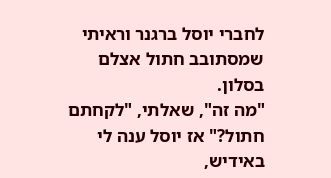לחברי יוסל ברגנר וראיתי שמסתובב חתול אצלם בסלון.
"מה זה", שאלתי, "לקחתם חתול?" אז יוסל ענה לי באידיש,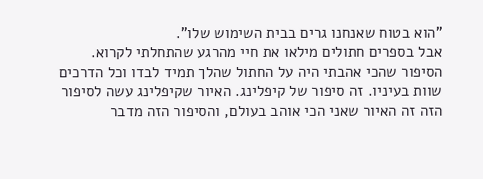"הוא בטוח שאנחנו גרים בבית השימוש שלו".
אבל בספרים חתולים מילאו את חיי מהרגע שהתחלתי לקרוא.
הסיפור שהכי אהבתי היה על החתול שהלך תמיד לבדו וכל הדרכים שוות בעיניו. זה סיפור של קיפלינג. האיור שקיפלינג עשה לסיפור הזה זה האיור שאני הכי אוהב בעולם, והסיפור הזה מדבר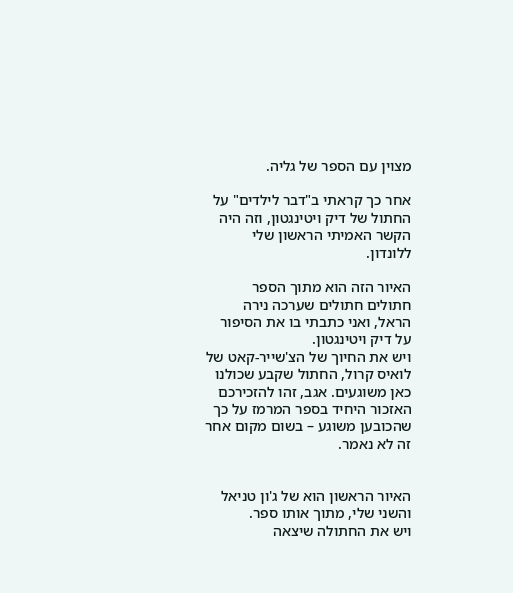מצוין עם הספר של גליה.

אחר כך קראתי ב"דבר לילדים" על החתול של דיק ויטינגטון, וזה היה הקשר האמיתי הראשון שלי ללונדון.

האיור הזה הוא מתוך הספר חתולים חתולים שערכה נירה הראל, ואני כתבתי בו את הסיפור על דיק ויטינגטון.
ויש את החיוך של הצ'שייר-קאט של לואיס קרול, החתול שקבע שכולנו כאן משוגעים. אגב, זהו להזכירכם האזכור היחיד בספר המרמז על כך שהכובען משוגע – בשום מקום אחר זה לא נאמר.


האיור הראשון הוא של ג'ון טניאל והשני שלי, מתוך אותו ספר.
ויש את החתולה שיצאה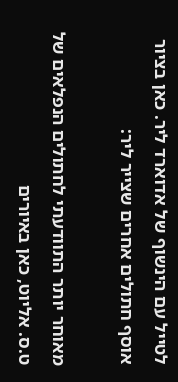לטייל עם הינשוף של אדוארד ליר. כאן בציור אוסף חתולים אחרים שצייר ליר:

מאוחר יותר התוודעתי לחתולים הנפלאים של ט.ס. אליוט, כאן באיורים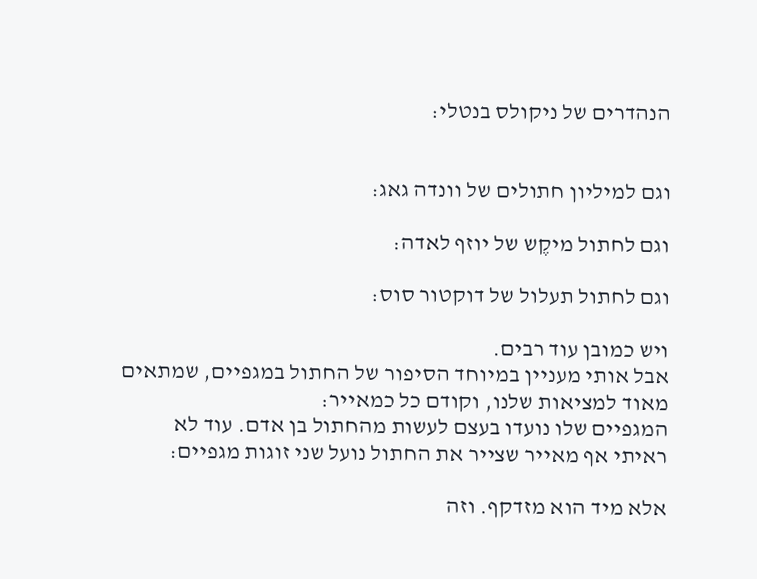הנהדרים של ניקולס בנטלי:


וגם למיליון חתולים של וונדה גאג:

וגם לחתול מיקֶש של יוזף לאדה:

וגם לחתול תעלול של דוקטור סוס:

ויש כמובן עוד רבים.
אבל אותי מעניין במיוחד הסיפור של החתול במגפיים, שמתאים מאוד למציאות שלנו, וקודם כל כמאייר:
המגפיים שלו נועדו בעצם לעשות מהחתול בן אדם. עוד לא ראיתי אף מאייר שצייר את החתול נועל שני זוגות מגפיים:

אלא מיד הוא מזדקף. וזה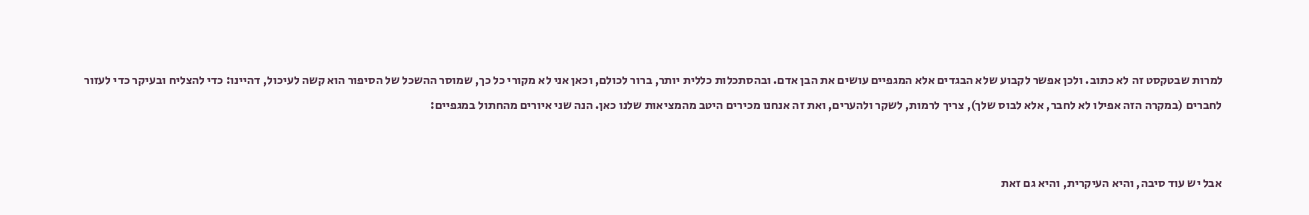למרות שבטקסט זה לא כתוב. ולכן אפשר לקבוע שלא הבגדים אלא המגפיים עושים את הבן אדם. ובהסתכלות כללית יותר, ברור לכולם, וכאן אני לא מקורי כל כך, שמוסר ההשכל של הסיפור הוא קשה לעיכול, דהיינו: כדי להצליח ובעיקר כדי לעזור לחברים (במקרה הזה אפילו לא לחבר, אלא לבוס שלך), צריך לרמות, לשקר ולהערים, ואת זה אנחנו מכירים היטב מהמציאות שלנו כאן. הנה שני איורים מהחתול במגפיים:


אבל יש עוד סיבה, והיא העיקרית, והיא גם זאת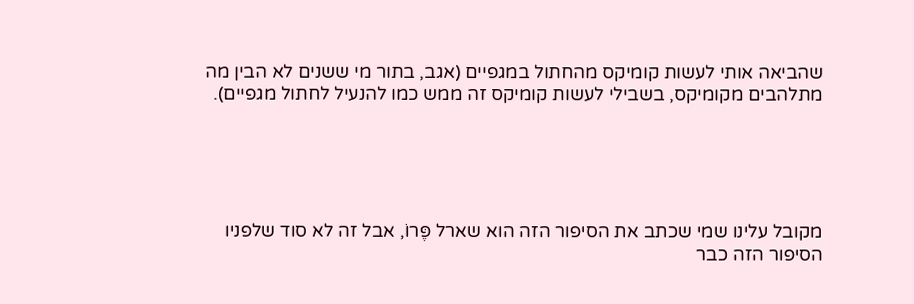שהביאה אותי לעשות קומיקס מהחתול במגפיים (אגב, בתור מי ששנים לא הבין מה מתלהבים מקומיקס, בשבילי לעשות קומיקס זה ממש כמו להנעיל לחתול מגפיים).





מקובל עלינו שמי שכתב את הסיפור הזה הוא שארל פֶּרוֹ, אבל זה לא סוד שלפניו הסיפור הזה כבר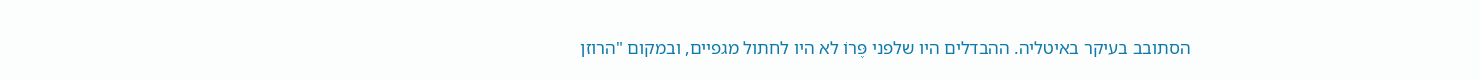הסתובב בעיקר באיטליה. ההבדלים היו שלפני פֶּרוֹ לא היו לחתול מגפיים, ובמקום "הרוזן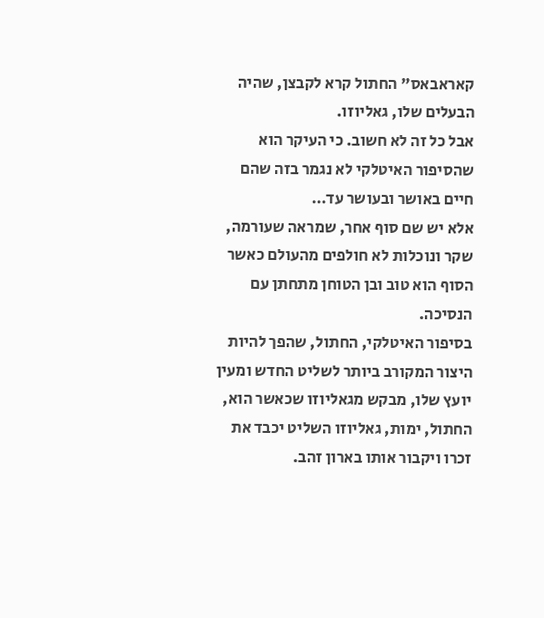קאראבאס" החתול קרא לקבצן, שהיה הבעלים שלו, גאליוזו.
אבל כל זה לא חשוב. כי העיקר הוא שהסיפור האיטלקי לא נגמר בזה שהם חיים באושר ובעושר עד…
אלא יש שם סוף אחר, שמראה שעורמה, שקר ונוכלות לא חולפים מהעולם כאשר הסוף הוא טוב ובן הטוחן מתחתן עם הנסיכה.
בסיפור האיטלקי, החתול, שהפך להיות היצור המקורב ביותר לשליט החדש ומעין יועץ שלו, מבקש מגאליוזו שכאשר הוא, החתול, ימות, גאליוזו השליט יכבד את זכרו ויקבור אותו בארון זהב.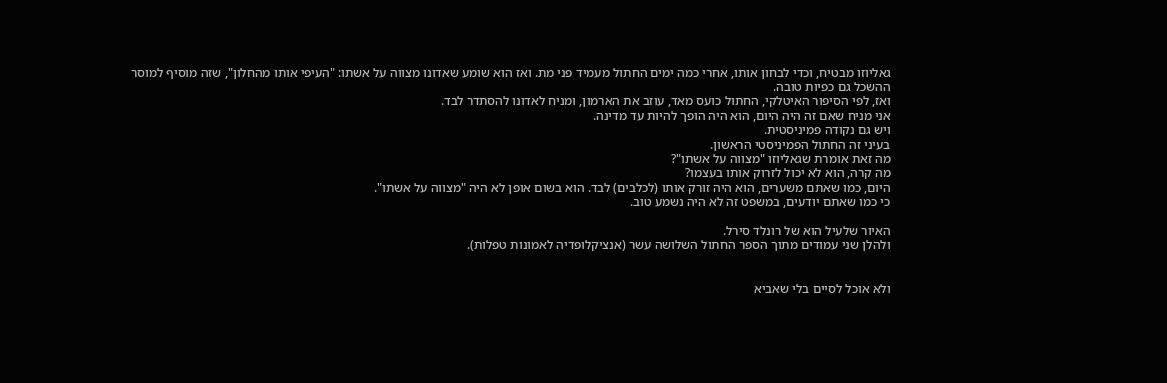גאליוזו מבטיח, וכדי לבחון אותו, אחרי כמה ימים החתול מעמיד פני מת. ואז הוא שומע שאדונו מצווה על אשתו: "העיפי אותו מהחלון", שזה מוסיף למוסר ההשכל גם כפיות טובה.
ואז, לפי הסיפור האיטלקי, החתול כועס מאד, עוזב את הארמון, ומניח לאדונו להסתדר לבד.
אני מניח שאם זה היה היום, הוא היה הופך להיות עד מדינה.
ויש גם נקודה פמיניסטית.
בעיני זה החתול הפמיניסטי הראשון.
מה זאת אומרת שגאליוזו "מצווה על אשתו"?
מה קרה, הוא לא יכול לזרוק אותו בעצמו?
היום, כמו שאתם משערים, הוא היה זורק אותו (לכלבים) לבד. הוא בשום אופן לא היה "מצווה על אשתו".
כי כמו שאתם יודעים, במשפט זה לא היה נשמע טוב.

האיור שלעיל הוא של רונלד סירל.
ולהלן שני עמודים מתוך הספר החתול השלושה עשר (אנציקלופדיה לאמונות טפלות).


ולא אוכל לסיים בלי שאביא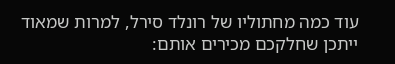עוד כמה מחתוליו של רונלד סירל, למרות שמאוד ייתכן שחלקכם מכירים אותם: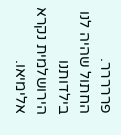פררררר.
החתול שהיה לנו בילדותנו הירושלמית נקרא אלימיאו.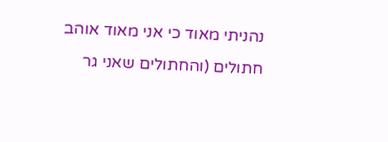נהניתי מאוד כי אני מאוד אוהב חתולים (והחתולים שאני גר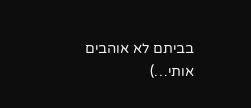בביתם לא אוהבים אותי…)